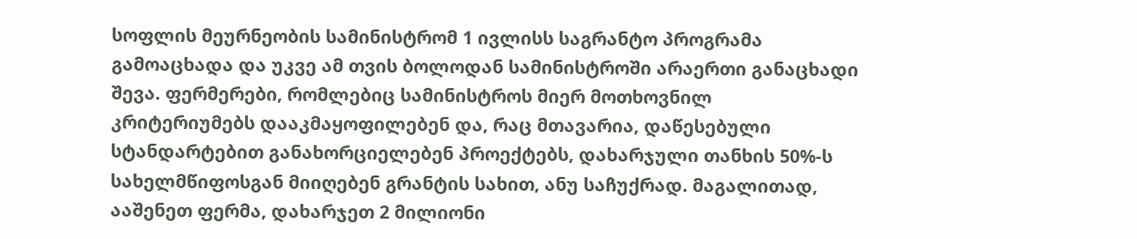სოფლის მეურნეობის სამინისტრომ 1 ივლისს საგრანტო პროგრამა გამოაცხადა და უკვე ამ თვის ბოლოდან სამინისტროში არაერთი განაცხადი შევა. ფერმერები, რომლებიც სამინისტროს მიერ მოთხოვნილ კრიტერიუმებს დააკმაყოფილებენ და, რაც მთავარია, დაწესებული სტანდარტებით განახორციელებენ პროექტებს, დახარჯული თანხის 50%-ს სახელმწიფოსგან მიიღებენ გრანტის სახით, ანუ საჩუქრად. მაგალითად, ააშენეთ ფერმა, დახარჯეთ 2 მილიონი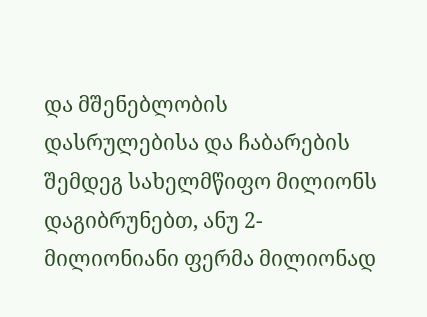და მშენებლობის დასრულებისა და ჩაბარების შემდეგ სახელმწიფო მილიონს დაგიბრუნებთ, ანუ 2-მილიონიანი ფერმა მილიონად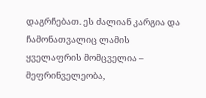დაგრჩებათ. ეს ძალიან კარგია და ჩამონათვალიც ლამის ყველაფრის მომცველია – მეფრინველეობა,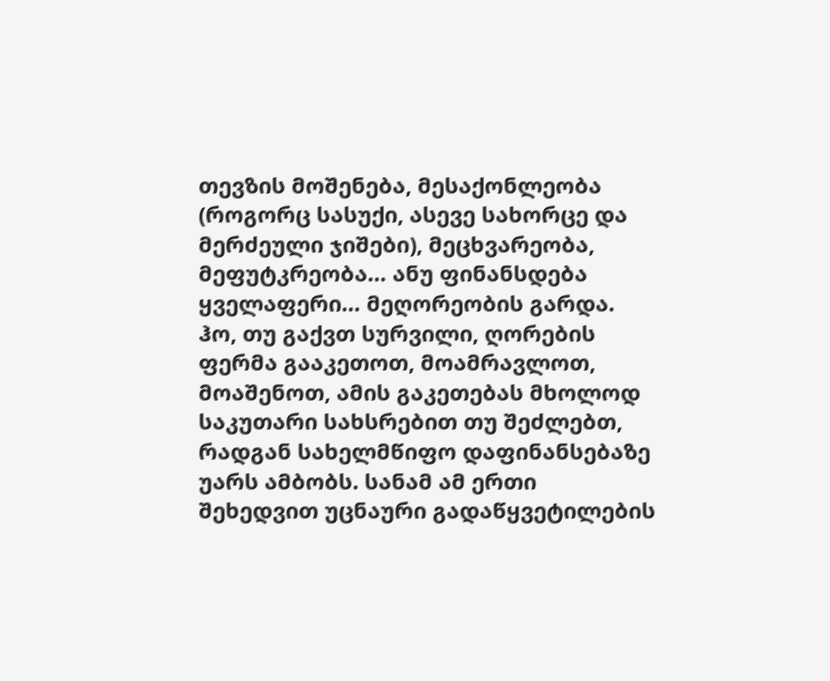თევზის მოშენება, მესაქონლეობა (როგორც სასუქი, ასევე სახორცე და მერძეული ჯიშები), მეცხვარეობა, მეფუტკრეობა… ანუ ფინანსდება ყველაფერი… მეღორეობის გარდა. ჰო, თუ გაქვთ სურვილი, ღორების ფერმა გააკეთოთ, მოამრავლოთ, მოაშენოთ, ამის გაკეთებას მხოლოდ საკუთარი სახსრებით თუ შეძლებთ, რადგან სახელმწიფო დაფინანსებაზე უარს ამბობს. სანამ ამ ერთი შეხედვით უცნაური გადაწყვეტილების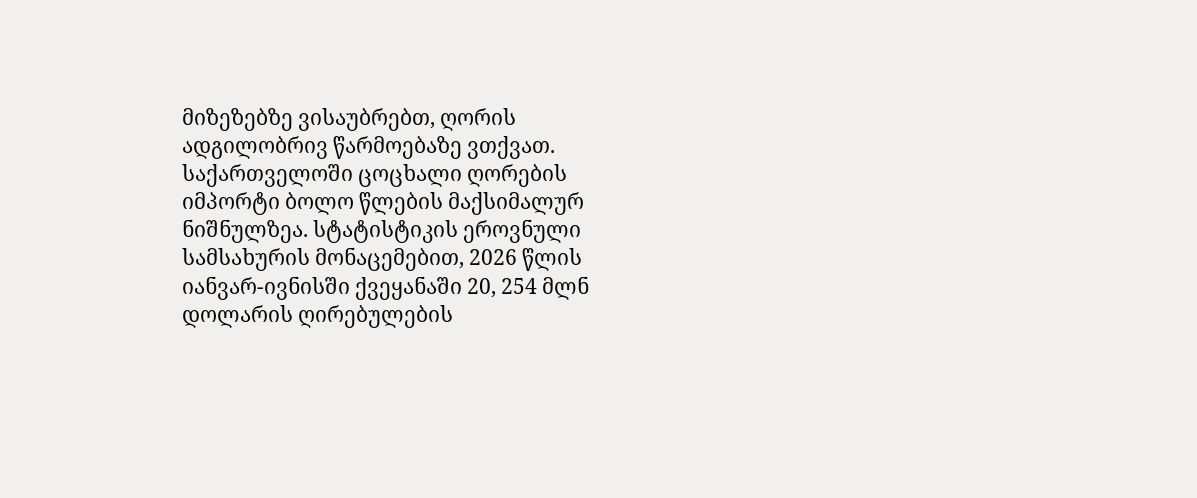მიზეზებზე ვისაუბრებთ, ღორის ადგილობრივ წარმოებაზე ვთქვათ.
საქართველოში ცოცხალი ღორების იმპორტი ბოლო წლების მაქსიმალურ ნიშნულზეა. სტატისტიკის ეროვნული სამსახურის მონაცემებით, 2026 წლის იანვარ-ივნისში ქვეყანაში 20, 254 მლნ დოლარის ღირებულების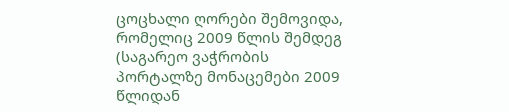ცოცხალი ღორები შემოვიდა, რომელიც 2009 წლის შემდეგ (საგარეო ვაჭრობის პორტალზე მონაცემები 2009 წლიდან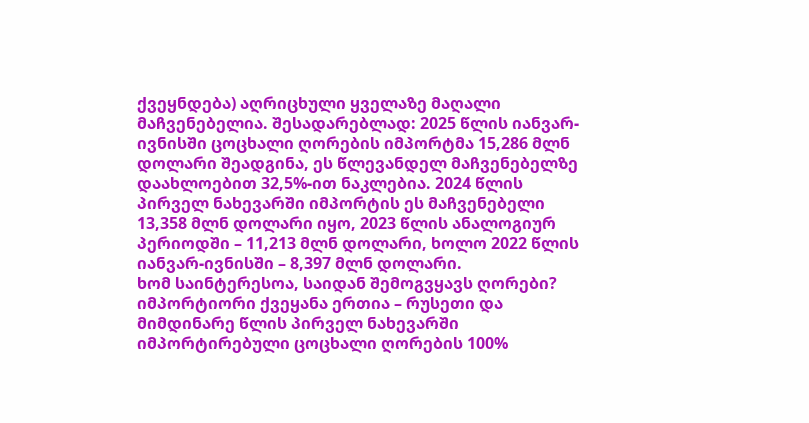ქვეყნდება) აღრიცხული ყველაზე მაღალი მაჩვენებელია. შესადარებლად: 2025 წლის იანვარ-ივნისში ცოცხალი ღორების იმპორტმა 15,286 მლნ დოლარი შეადგინა, ეს წლევანდელ მაჩვენებელზე დაახლოებით 32,5%-ით ნაკლებია. 2024 წლის პირველ ნახევარში იმპორტის ეს მაჩვენებელი 13,358 მლნ დოლარი იყო, 2023 წლის ანალოგიურ პერიოდში – 11,213 მლნ დოლარი, ხოლო 2022 წლის იანვარ-ივნისში – 8,397 მლნ დოლარი.
ხომ საინტერესოა, საიდან შემოგვყავს ღორები? იმპორტიორი ქვეყანა ერთია – რუსეთი და მიმდინარე წლის პირველ ნახევარში იმპორტირებული ცოცხალი ღორების 100%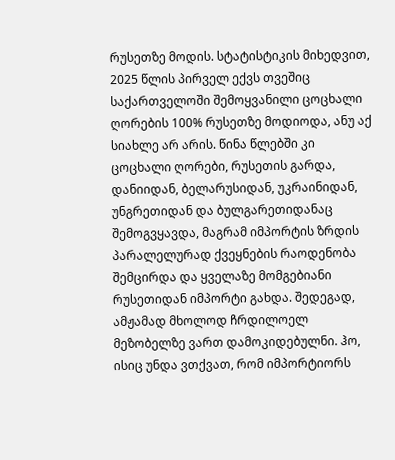რუსეთზე მოდის. სტატისტიკის მიხედვით, 2025 წლის პირველ ექვს თვეშიც საქართველოში შემოყვანილი ცოცხალი ღორების 100% რუსეთზე მოდიოდა, ანუ აქ სიახლე არ არის. წინა წლებში კი ცოცხალი ღორები, რუსეთის გარდა, დანიიდან, ბელარუსიდან, უკრაინიდან, უნგრეთიდან და ბულგარეთიდანაც შემოგვყავდა, მაგრამ იმპორტის ზრდის პარალელურად ქვეყნების რაოდენობა შემცირდა და ყველაზე მომგებიანი რუსეთიდან იმპორტი გახდა. შედეგად, ამჟამად მხოლოდ ჩრდილოელ მეზობელზე ვართ დამოკიდებულნი. ჰო, ისიც უნდა ვთქვათ, რომ იმპორტიორს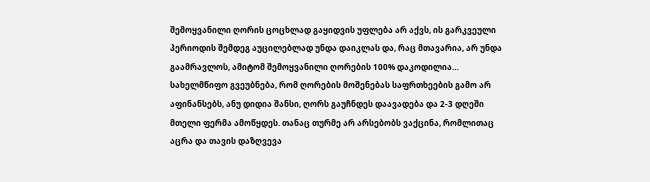შემოყვანილი ღორის ცოცხლად გაყიდვის უფლება არ აქვს, ის გარკვეული პერიოდის შემდეგ აუცილებლად უნდა დაიკლას და, რაც მთავარია, არ უნდა გაამრავლოს, ამიტომ შემოყვანილი ღორების 100% დაკოდილია…
სახელმწიფო გვეუბნება, რომ ღორების მოშენებას საფრთხეების გამო არ აფინანსებს, ანუ დიდია შანსი, ღორს გაუჩნდეს დაავადება და 2-3 დღეში მთელი ფერმა ამოწყდეს. თანაც თურმე არ არსებობს ვაქცინა, რომლითაც აცრა და თავის დაზღვევა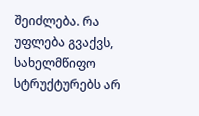შეიძლება. რა უფლება გვაქვს, სახელმწიფო სტრუქტურებს არ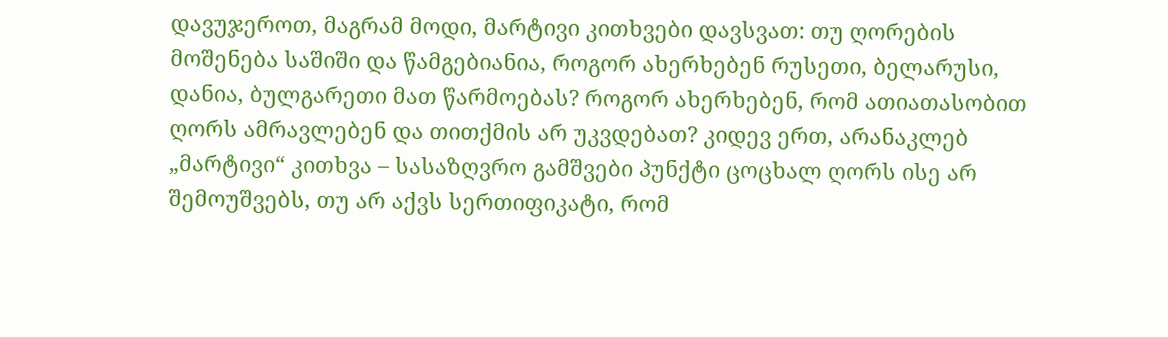დავუჯეროთ, მაგრამ მოდი, მარტივი კითხვები დავსვათ: თუ ღორების მოშენება საშიში და წამგებიანია, როგორ ახერხებენ რუსეთი, ბელარუსი, დანია, ბულგარეთი მათ წარმოებას? როგორ ახერხებენ, რომ ათიათასობით ღორს ამრავლებენ და თითქმის არ უკვდებათ? კიდევ ერთ, არანაკლებ „მარტივი“ კითხვა – სასაზღვრო გამშვები პუნქტი ცოცხალ ღორს ისე არ შემოუშვებს, თუ არ აქვს სერთიფიკატი, რომ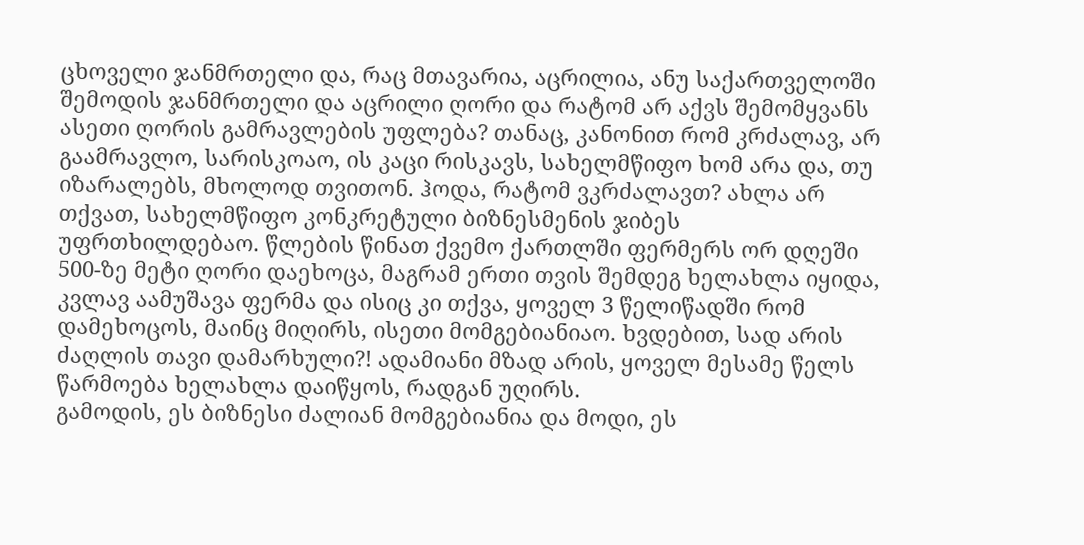ცხოველი ჯანმრთელი და, რაც მთავარია, აცრილია, ანუ საქართველოში შემოდის ჯანმრთელი და აცრილი ღორი და რატომ არ აქვს შემომყვანს ასეთი ღორის გამრავლების უფლება? თანაც, კანონით რომ კრძალავ, არ გაამრავლო, სარისკოაო, ის კაცი რისკავს, სახელმწიფო ხომ არა და, თუ იზარალებს, მხოლოდ თვითონ. ჰოდა, რატომ ვკრძალავთ? ახლა არ თქვათ, სახელმწიფო კონკრეტული ბიზნესმენის ჯიბეს უფრთხილდებაო. წლების წინათ ქვემო ქართლში ფერმერს ორ დღეში 500-ზე მეტი ღორი დაეხოცა, მაგრამ ერთი თვის შემდეგ ხელახლა იყიდა, კვლავ აამუშავა ფერმა და ისიც კი თქვა, ყოველ 3 წელიწადში რომ დამეხოცოს, მაინც მიღირს, ისეთი მომგებიანიაო. ხვდებით, სად არის ძაღლის თავი დამარხული?! ადამიანი მზად არის, ყოველ მესამე წელს წარმოება ხელახლა დაიწყოს, რადგან უღირს.
გამოდის, ეს ბიზნესი ძალიან მომგებიანია და მოდი, ეს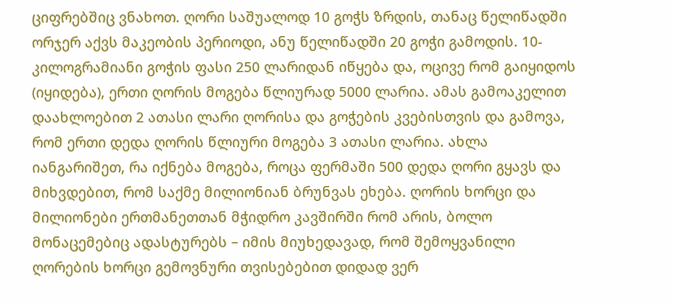ციფრებშიც ვნახოთ. ღორი საშუალოდ 10 გოჭს ზრდის, თანაც წელიწადში ორჯერ აქვს მაკეობის პერიოდი, ანუ წელიწადში 20 გოჭი გამოდის. 10-კილოგრამიანი გოჭის ფასი 250 ლარიდან იწყება და, ოცივე რომ გაიყიდოს (იყიდება), ერთი ღორის მოგება წლიურად 5000 ლარია. ამას გამოაკელით დაახლოებით 2 ათასი ლარი ღორისა და გოჭების კვებისთვის და გამოვა, რომ ერთი დედა ღორის წლიური მოგება 3 ათასი ლარია. ახლა იანგარიშეთ, რა იქნება მოგება, როცა ფერმაში 500 დედა ღორი გყავს და მიხვდებით, რომ საქმე მილიონიან ბრუნვას ეხება. ღორის ხორცი და მილიონები ერთმანეთთან მჭიდრო კავშირში რომ არის, ბოლო მონაცემებიც ადასტურებს – იმის მიუხედავად, რომ შემოყვანილი ღორების ხორცი გემოვნური თვისებებით დიდად ვერ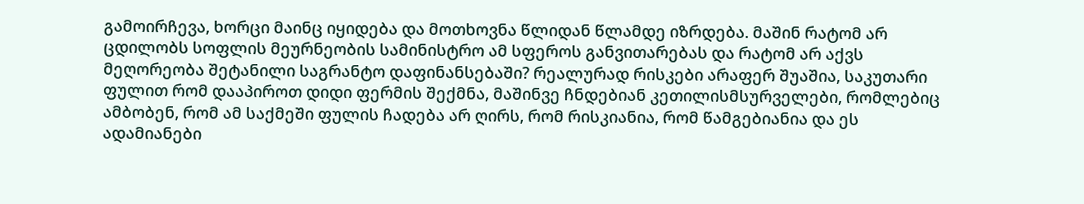გამოირჩევა, ხორცი მაინც იყიდება და მოთხოვნა წლიდან წლამდე იზრდება. მაშინ რატომ არ ცდილობს სოფლის მეურნეობის სამინისტრო ამ სფეროს განვითარებას და რატომ არ აქვს მეღორეობა შეტანილი საგრანტო დაფინანსებაში? რეალურად რისკები არაფერ შუაშია, საკუთარი ფულით რომ დააპიროთ დიდი ფერმის შექმნა, მაშინვე ჩნდებიან კეთილისმსურველები, რომლებიც ამბობენ, რომ ამ საქმეში ფულის ჩადება არ ღირს, რომ რისკიანია, რომ წამგებიანია და ეს ადამიანები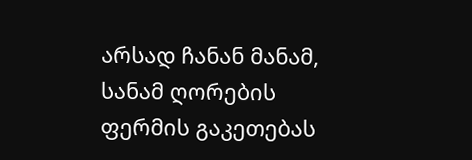არსად ჩანან მანამ, სანამ ღორების ფერმის გაკეთებას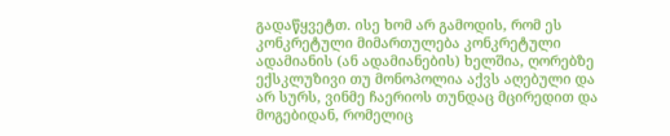გადაწყვეტთ. ისე ხომ არ გამოდის, რომ ეს კონკრეტული მიმართულება კონკრეტული ადამიანის (ან ადამიანების) ხელშია, ღორებზე ექსკლუზივი თუ მონოპოლია აქვს აღებული და არ სურს, ვინმე ჩაერიოს თუნდაც მცირედით და მოგებიდან, რომელიც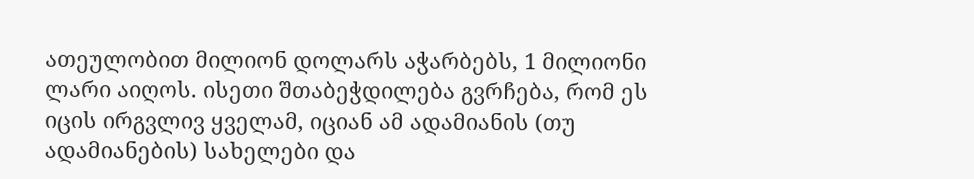ათეულობით მილიონ დოლარს აჭარბებს, 1 მილიონი ლარი აიღოს. ისეთი შთაბეჭდილება გვრჩება, რომ ეს იცის ირგვლივ ყველამ, იციან ამ ადამიანის (თუ ადამიანების) სახელები და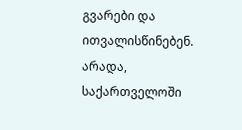გვარები და ითვალისწინებენ.
არადა, საქართველოში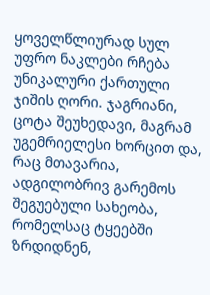ყოველწლიურად სულ უფრო ნაკლები რჩება უნიკალური ქართული ჯიშის ღორი. ჯაგრიანი, ცოტა შეუხედავი, მაგრამ უგემრიელესი ხორცით და, რაც მთავარია, ადგილობრივ გარემოს შეგუებული სახეობა, რომელსაც ტყეებში ზრდიდნენ,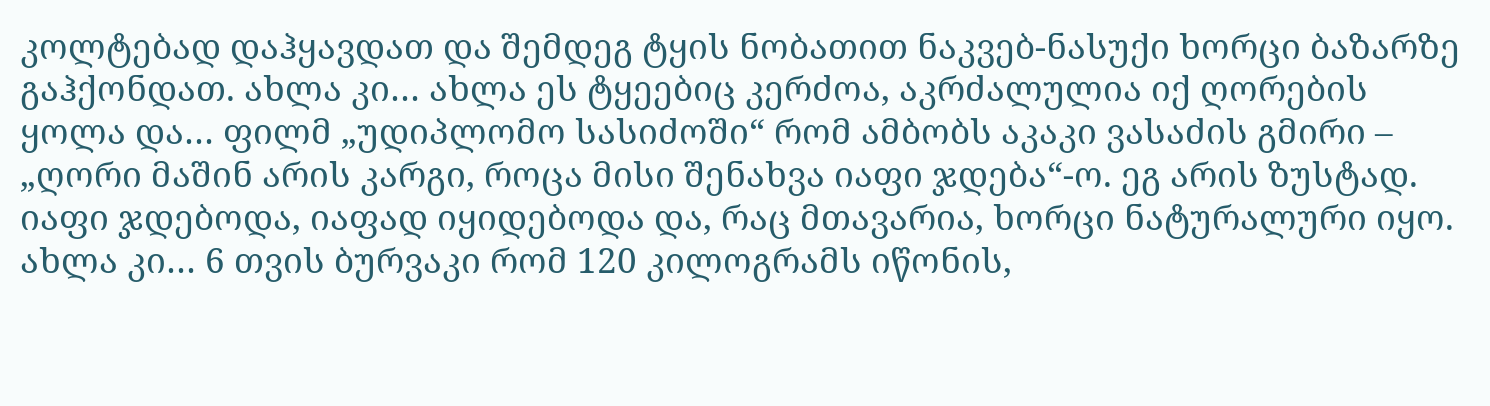კოლტებად დაჰყავდათ და შემდეგ ტყის ნობათით ნაკვებ-ნასუქი ხორცი ბაზარზე გაჰქონდათ. ახლა კი… ახლა ეს ტყეებიც კერძოა, აკრძალულია იქ ღორების ყოლა და… ფილმ „უდიპლომო სასიძოში“ რომ ამბობს აკაკი ვასაძის გმირი – „ღორი მაშინ არის კარგი, როცა მისი შენახვა იაფი ჯდება“-ო. ეგ არის ზუსტად. იაფი ჯდებოდა, იაფად იყიდებოდა და, რაც მთავარია, ხორცი ნატურალური იყო. ახლა კი… 6 თვის ბურვაკი რომ 120 კილოგრამს იწონის,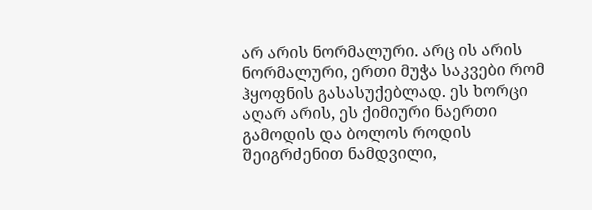არ არის ნორმალური. არც ის არის ნორმალური, ერთი მუჭა საკვები რომ ჰყოფნის გასასუქებლად. ეს ხორცი აღარ არის, ეს ქიმიური ნაერთი გამოდის და ბოლოს როდის შეიგრძენით ნამდვილი,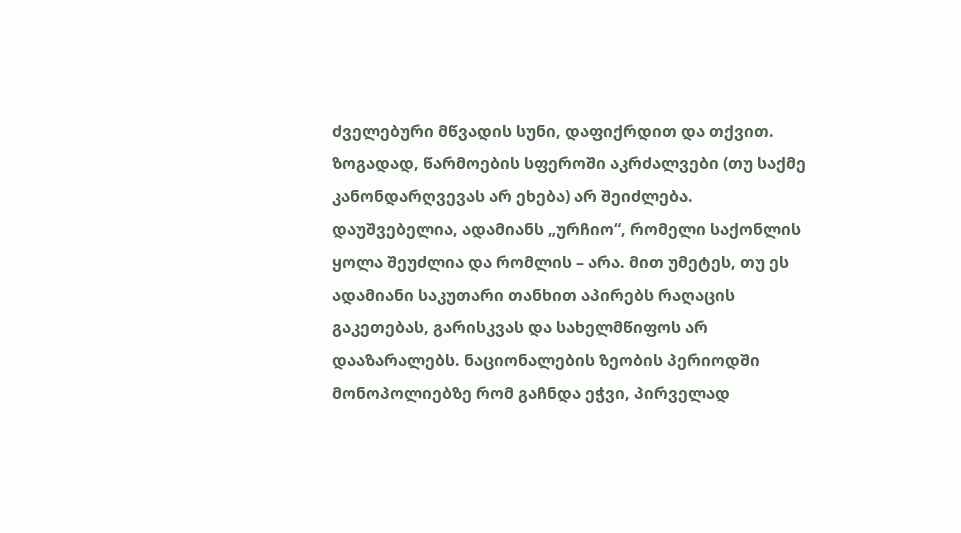ძველებური მწვადის სუნი, დაფიქრდით და თქვით.
ზოგადად, წარმოების სფეროში აკრძალვები (თუ საქმე კანონდარღვევას არ ეხება) არ შეიძლება. დაუშვებელია, ადამიანს „ურჩიო“, რომელი საქონლის ყოლა შეუძლია და რომლის – არა. მით უმეტეს, თუ ეს ადამიანი საკუთარი თანხით აპირებს რაღაცის გაკეთებას, გარისკვას და სახელმწიფოს არ დააზარალებს. ნაციონალების ზეობის პერიოდში მონოპოლიებზე რომ გაჩნდა ეჭვი, პირველად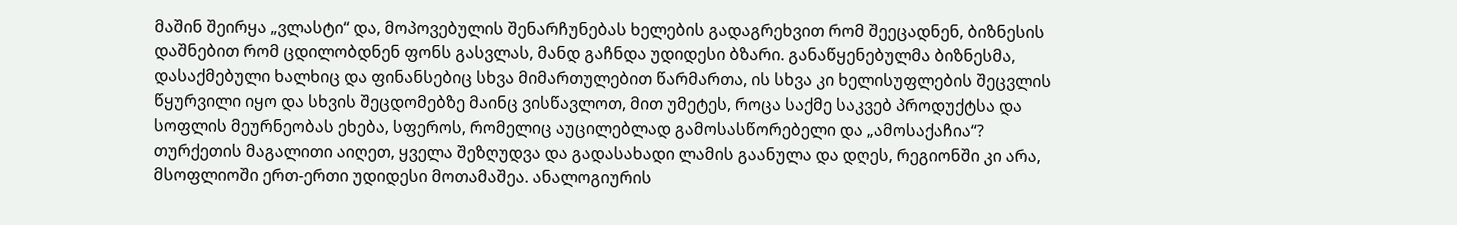მაშინ შეირყა „ვლასტი“ და, მოპოვებულის შენარჩუნებას ხელების გადაგრეხვით რომ შეეცადნენ, ბიზნესის დაშნებით რომ ცდილობდნენ ფონს გასვლას, მანდ გაჩნდა უდიდესი ბზარი. განაწყენებულმა ბიზნესმა, დასაქმებული ხალხიც და ფინანსებიც სხვა მიმართულებით წარმართა, ის სხვა კი ხელისუფლების შეცვლის წყურვილი იყო და სხვის შეცდომებზე მაინც ვისწავლოთ, მით უმეტეს, როცა საქმე საკვებ პროდუქტსა და სოფლის მეურნეობას ეხება, სფეროს, რომელიც აუცილებლად გამოსასწორებელი და „ამოსაქაჩია“? თურქეთის მაგალითი აიღეთ, ყველა შეზღუდვა და გადასახადი ლამის გაანულა და დღეს, რეგიონში კი არა, მსოფლიოში ერთ-ერთი უდიდესი მოთამაშეა. ანალოგიურის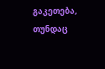გაკეთება, თუნდაც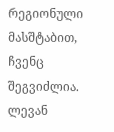რეგიონული მასშტაბით, ჩვენც შეგვიძლია.
ლევან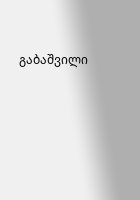გაბაშვილი